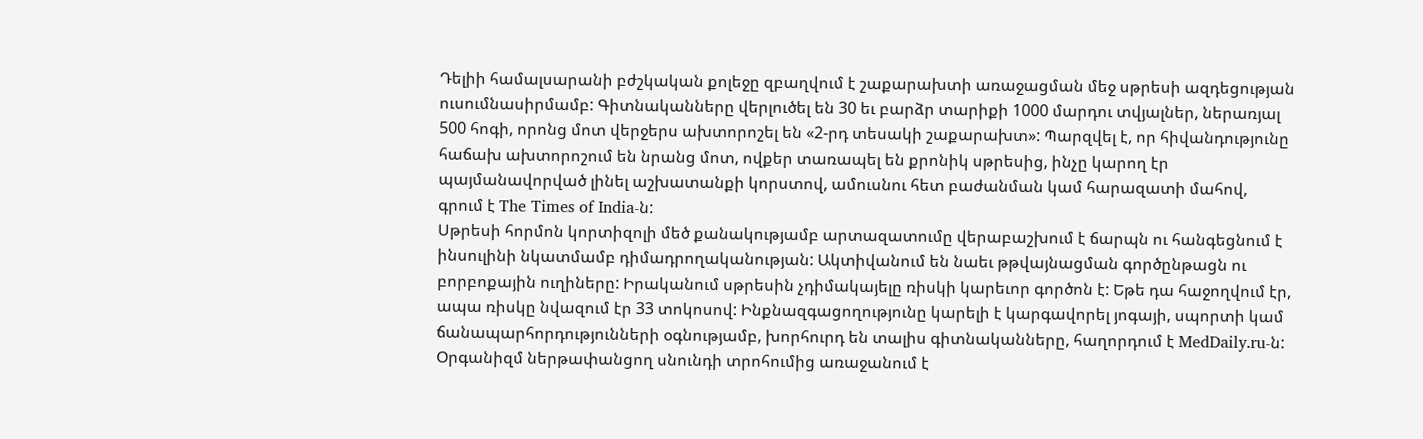Դելիի համալսարանի բժշկական քոլեջը զբաղվում է շաքարախտի առաջացման մեջ սթրեսի ազդեցության ուսումնասիրմամբ: Գիտնականները վերլուծել են 30 եւ բարձր տարիքի 1000 մարդու տվյալներ, ներառյալ 500 հոգի, որոնց մոտ վերջերս ախտորոշել են «2-րդ տեսակի շաքարախտ»: Պարզվել է, որ հիվանդությունը հաճախ ախտորոշում են նրանց մոտ, ովքեր տառապել են քրոնիկ սթրեսից, ինչը կարող էր պայմանավորված լինել աշխատանքի կորստով, ամուսնու հետ բաժանման կամ հարազատի մահով, գրում է The Times of India-ն:
Սթրեսի հորմոն կորտիզոլի մեծ քանակությամբ արտազատումը վերաբաշխում է ճարպն ու հանգեցնում է ինսուլինի նկատմամբ դիմադրողականության: Ակտիվանում են նաեւ թթվայնացման գործընթացն ու բորբոքային ուղիները: Իրականում սթրեսին չդիմակայելը ռիսկի կարեւոր գործոն է: Եթե դա հաջողվում էր, ապա ռիսկը նվազում էր 33 տոկոսով: Ինքնազգացողությունը կարելի է կարգավորել յոգայի, սպորտի կամ ճանապարհորդությունների օգնությամբ, խորհուրդ են տալիս գիտնականները, հաղորդում է MedDaily.ru-ն:
Օրգանիզմ ներթափանցող սնունդի տրոհումից առաջանում է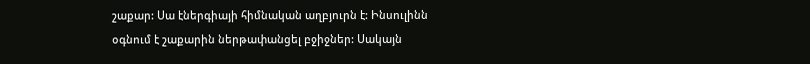շաքար: Սա էներգիայի հիմնական աղբյուրն է: Ինսուլինն օգնում է շաքարին ներթափանցել բջիջներ: Սակայն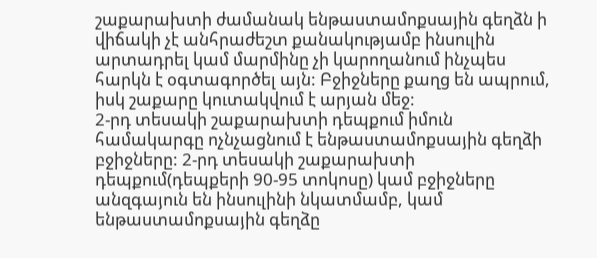շաքարախտի ժամանակ ենթաստամոքսային գեղձն ի վիճակի չէ անհրաժեշտ քանակությամբ ինսուլին արտադրել կամ մարմինը չի կարողանում ինչպես հարկն է օգտագործել այն: Բջիջները քաղց են ապրում, իսկ շաքարը կուտակվում է արյան մեջ:
2-րդ տեսակի շաքարախտի դեպքում իմուն համակարգը ոչնչացնում է ենթաստամոքսային գեղձի բջիջները: 2-րդ տեսակի շաքարախտի դեպքում(դեպքերի 90-95 տոկոսը) կամ բջիջները անզգայուն են ինսուլինի նկատմամբ, կամ ենթաստամոքսային գեղձը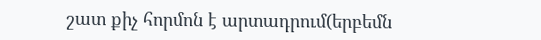շատ քիչ հորմոն է արտադրում(երբեմն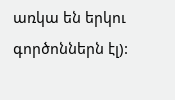առկա են երկու գործոններն էլ):